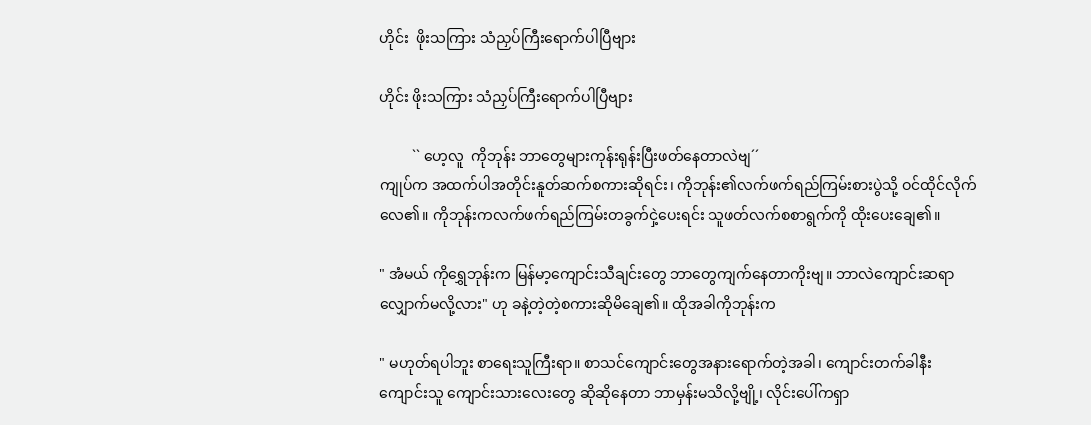ဟိုင်း  ဖိုးသကြား သံညှပ်ကြီးရောက်ပါပြီဗျား

ဟိုင်း ဖိုးသကြား သံညှပ်ကြီးရောက်ပါပြီဗျား

         `` ဟေ့လူ  ကိုဘုန်း ဘာတွေများကုန်းရုန်းပြီးဖတ်နေတာလဲဗျ´´
ကျုပ်က အထက်ပါအတိုင်းနူတ်ဆက်စကားဆိုရင်း၊ ကိုဘုန်း၏လက်ဖက်ရည်ကြမ်းစားပွဲသို့ ဝင်ထိုင်လိုက်လေ၏။ ကိုဘုန်းကလက်ဖက်ရည်ကြမ်းတခွက်ငှဲ့ပေးရင်း သူဖတ်လက်စစာရွက်ကို ထိုးပေးချေ၏။

" အံမယ် ကိုရွှေဘုန်းက မြန်မာ့ကျောင်းသီချင်းတွေ ဘာတွေကျက်နေတာကိုးဗျ။ ဘာလဲကျောင်းဆရာလျှောက်မလို့လား" ဟု ခနဲ့တဲ့တဲ့စကားဆိုမိချေ၏။ ထိုအခါကိုဘုန်းက

" မဟုတ်ရပါဘူး စာရေးသူကြီးရာ။ စာသင်ကျောင်းတွေအနားရောက်တဲ့အခါ၊ ကျောင်းတက်ခါနီး
ကျောင်းသူ ကျောင်းသားလေးတွေ ဆိုဆိုနေတာ ဘာမှန်းမသိလို့ဗျို့၊ လိုင်းပေါ်ကရှာ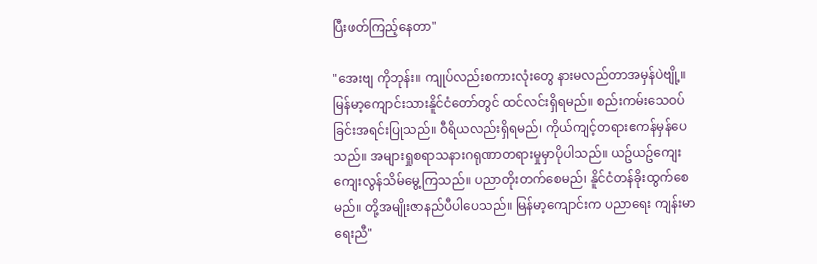ပြီးဖတ်ကြည့်နေတာ"

"အေးဗျ ကိုဘုန်း။ ကျုပ်လည်းစကားလုံးတွေ နားမလည်တာအမှန်ပဲဗျို့။ မြန်မာ့ကျောင်းသားနိူင်ငံတော်တွင် ထင်လင်းရှိရမည်။ စည်းကမ်းသေဝပ်ခြင်းအရင်းပြုသည်။ ဝီရိယလည်းရှိရမည်၊ ကိုယ်ကျင့်တရားဧကန်မှန်ပေသည်။ အများရှုစရာသနားဂရုဏာတရားမှုမှာပိုပါသည်။ ယဥ်ယဥ်ကျေးကျေးလွန်သိမ်မွေ့ကြသည်။ ပညာတိုးတက်စေမည်၊ နိူင်ငံတန်ခိုးထွက်စေမည်။ တို့အမျိုးဇာနည်ပီပါပေသည်။ မြန်မာ့ကျောင်းက ပညာရေး ကျန်းမာရေးညီ"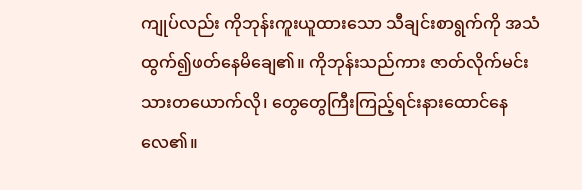ကျုပ်လည်း ကိုဘုန်းကူးယူထားသော သီချင်းစာရွက်ကို အသံထွက်၍ဖတ်နေမိချေ၏။ ကိုဘုန်းသည်ကား ဇာတ်လိုက်မင်းသားတယောက်လို၊ တွေတွေကြီးကြည့်ရင်းနားထောင်နေလေ၏။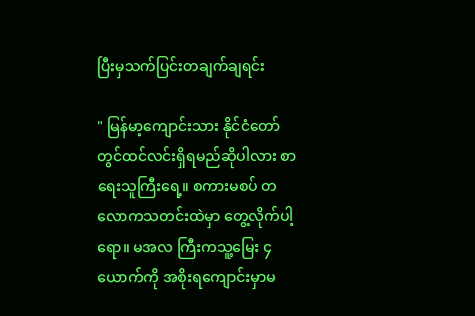ပြီးမှသက်ပြင်းတချက်ချရင်း

" မြန်မာ့ကျောင်းသား နိုင်ငံတော်တွင်ထင်လင်းရှိရမည်ဆိုပါလား စာရေးသူကြီးရေ့။ စကားမစပ် တလောကသတင်းထဲမှာ တွေ့လိုက်ပါ့ရော။ မအလ ကြီးကသူ့မြေး ၄ ယောက်ကို အစိုးရကျောင်းမှာမ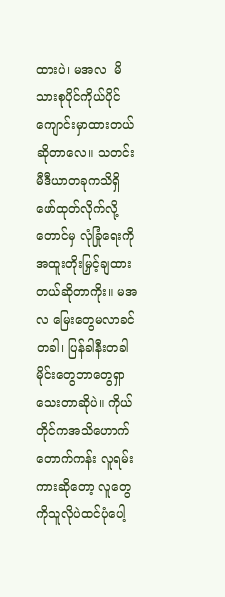ထားပဲ၊ မအလ  မိသားစုပိုင်ကိုယ်ပိုင်ကျောင်းမှာထားတယ်ဆိုတာလေ။ သတင်းမီဒီယာတခုကသိရှိဖော်ထုတ်လိုက်လို့တောင်မှ လုံခြုံရေးကိုအထူးတိုးမြှင့်ချထားတယ်ဆိုတာကိုး။ မအလ မြေးတွေမလာခင်တခါ၊ ပြန်ခါနီးတခါ မိုင်းတွေဘာတွေရှာသေးတာဆိုပဲ။ ကိုယ်တိုင်ကအသိဟောက်တောက်ကန်း လူရမ်းကားဆိုတော့ လူတွေကိုသူလိုပဲထင်ပုံပေါ့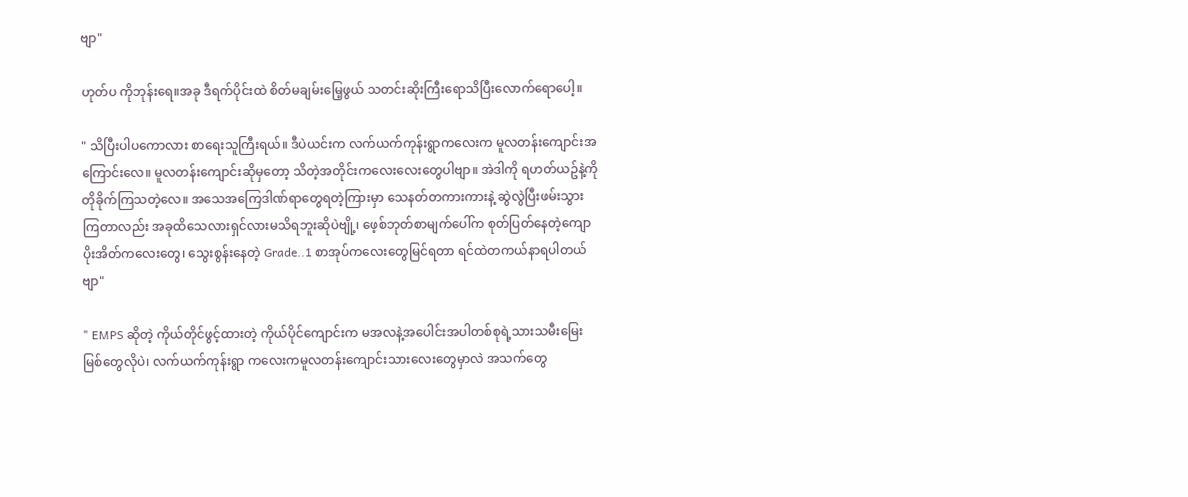ဗျာ"

ဟုတ်ပ ကိုဘုန်းရေ။အခု ဒီရက်ပိုင်းထဲ စိတ်မချမ်းမြေ့ဖွယ် သတင်းဆိုးကြီးရောသိပြီးလောက်ရောပေါ့။

" သိပြီးပါပကောလား စာရေးသူကြီးရယ်။ ဒီပဲယင်းက လက်ယက်ကုန်းရွာကလေးက မူလတန်းကျောင်းအကြောင်းလေ။ မူလတန်းကျောင်းဆိုမှတော့ သိတဲ့အတိုင်းကလေးလေးတွေပါဗျာ။ အဲဒါကို ရဟတ်ယဥ်နဲ့ကိုတိုခိုက်ကြသတဲ့လေ။ အသေအကြေဒါဏ်ရာတွေရတဲ့ကြားမှာ သေနတ်တကားကားနဲ့ ဆွဲလွဲပြီးဖမ်းသွားကြတာလည်း အခုထိသေလားရှင်လားမသိရဘူးဆိုပဲဗျို့၊ ဖေ့စ်ဘုတ်စာမျက်ပေါ်က စုတ်ပြတ်နေတဲ့ကျောပိုးအိတ်ကလေးတွေ၊ သွေးစွန်းနေတဲ့ Grade..1 စာအုပ်ကလေးတွေမြင်ရတာ ရင်ထဲတကယ်နာရပါတယ်ဗျာ"

" EMPS ဆိုတဲ့ ကိုယ်တိုင်ဖွင့်ထားတဲ့ ကိုယ်ပိုင်ကျောင်းက မအလနဲ့အပေါင်းအပါတစ်စုရဲ့သားသမီးမြေးမြစ်တွေလိုပဲ၊ လက်ယက်ကုန်းရွာ ကလေးကမူလတန်းကျောင်းသားလေးတွေမှာလဲ အသက်တွေ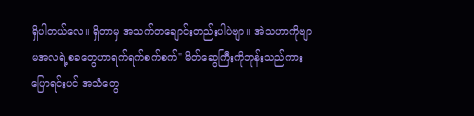ရှိပါတယ်လေ။ ရှိတာမှ အသက်တချောင်းတည်းပါပဲဗျာ။ အဲသဟာကိုဗျာ မအလရဲ့စခတွေဟာရက်ရက်စက်စက်" မိတ်ဆွေကြီးကိုဘုန်းသည်ကားပြောရင်းပင် အသံတွေ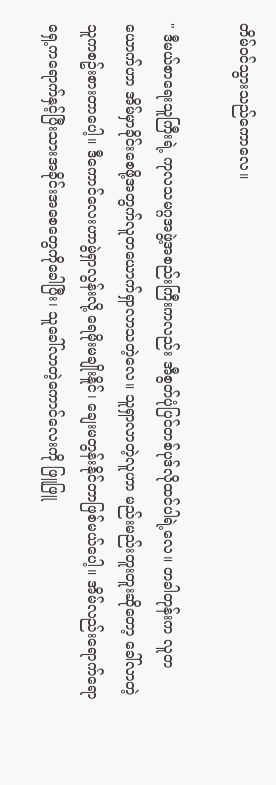တိမ်ဝင်သွားသည်ကောလေ။

" ဒီမယ်စာရေးသူကြီးရဲ့ ကုလသမဂ္ဂအဖွဲ့အစည်းကြီးကလည်း အီစွတ်ပုံပြင်တစ်ပုဒ်လိုထင်ပါရဲ့လေ။ တခါတုန်းက လူတယောက်ဟာ အိမ်မှာခိုင်းစေဖို့အတွက်လူတယောက်ရှာလာသတဲ့လေ။ သူရှာလာတဲ့လူဟာ မည်းမည်းတူးတူးဆိုတော့ ခေါ်လာတဲ့သူကစဥ်းစားတာပေါ့။ ဒီကောင်လေးဟာမွဲရှာလွန်းလို့ ရေမိုးမချိုးနိူင်၊ ချေးမတွန်းနိုင်တာဖြစ်မယ်ပေါ့။ အိမ်လည်းရောက်ရော ရှေ့ကရောက်နှင့်ပြီးသားအခိုင်းအစေတွေကိုခေါပြီး၊ သူခေါ်လာတဲ့ကောင်လေးကို ဖြူဖြူ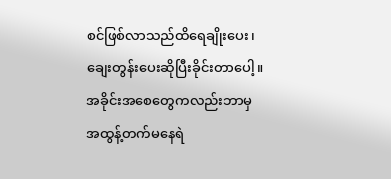စင်ဖြစ်လာသည်ထိရေချိုးပေး၊ ချေးတွန်းပေးဆိုပြီးခိုင်းတာပေါ့။ အခိုင်းအစေတွေကလည်းဘာမှ အထွန့်တက်မနေရဲ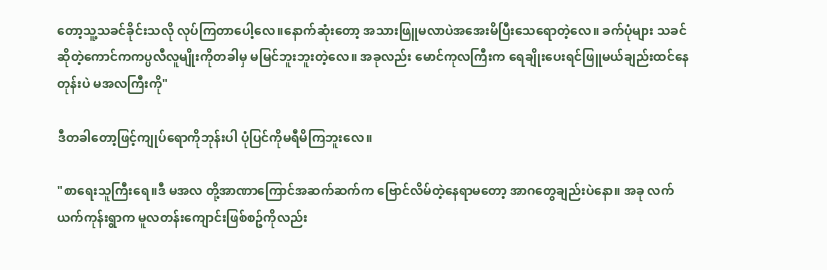တော့သူ့သခင်ခိုင်းသလို လုပ်ကြတာပေါ့လေ။နောက်ဆုံးတော့ အသားဖြူမလာပဲအအေးမိပြီးသေရောတဲ့လေ။ ခက်ပုံများ သခင်ဆိုတဲ့ကောင်ကကပ္ပလီလူမျိုးကိုတခါမှ မမြင်ဘူးဘူးတဲ့လေ။ အခုလည်း မောင်ကုလကြီးက ရေချိုးပေးရင်ဖြူမယ်ချည်းထင်နေတုန်းပဲ မအလကြီးကို"

ဒီတခါတော့ဖြင့်ကျုပ်ရောကိုဘုန်းပါ ပုံပြင်ကိုမရီမိကြဘူးလေ။

"စာရေးသူကြီးရေ။ဒီ မအလ တို့အာဏာကြောင်အဆက်ဆက်က ဗြောင်လိမ်တဲ့နေရာမတော့ အာဂတွေချည်းပဲနော။ အခု လက်ယက်ကုန်းရွာက မူလတန်းကျောင်းဖြစ်စဥ်ကိုလည်း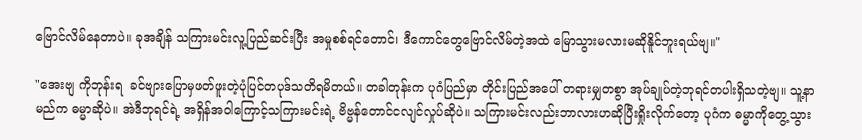ဗြောင်လိမ်နေတာပဲ။ ခုအချိန် သကြားမင်းလူ့ပြည်ဆင်းပြီး အမှုစစ်ရင်တောင်၊ ဒီကောင်တွေဗြောင်လိမ်တဲ့အထဲ မြောသွားမလားမဆိုနိူင်ဘူးရယ်ဗျ။"

"အေးဗျ ကိုဘုန်းရ  ခင်ဗျားပြောမှဖတ်ဖူးတဲ့ပုံပြင်တပုဒ်သတိရမိတယ်။ တခါတုန်းက ပုဂံပြည်မှာ တိုင်းပြည်အပေါ် တရားမျှတစွာ အုပ်ချုပ်တဲ့ဘုရင်တပါးရှိသတဲ့ဗျ။ သူ့နာမည်က ဓမ္မာဆိုပဲ။ အဲဒီဘုရင်ရဲ့ အရှိန်အဝါကြောင့်သကြားမင်းရဲ့ ဗိဗ္မန်တောင်ငလျင်လှုပ်ဆိုပဲ။ သကြားမင်းလည်းဘာလားဟဆိုပြီးရှိုးလိုက်တော့ ပုဂံက ဓမ္မာကိုတွေ့သွား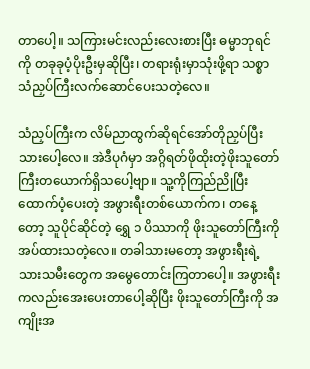တာပေါ့။ သကြားမင်းလည်းလေးစားပြီး ဓမ္မာဘုရင်ကို တခုခုပံ့ပိုးဦးမှဆိုပြီး၊ တရားရုံးမှာသုံးဖို့ရာ သစ္စာ သံညှပ်ကြီးလက်ဆောင်ပေးသတဲ့လေ။

သံညှပ်ကြီးက လိမ်ညာထွက်ဆိုရင်အော်တိုညှပ်ပြီးသားပေါ့လေ။ အဲဒီပုဂံမှာ အဂ္ဂိရတ်ဖိုထိုးတဲ့ဖိုးသူတော်ကြီးတယောက်ရှိသပေါ့ဗျာ။ သူ့ကိုကြည်ညိုပြီးထောက်ပံ့ပေးတဲ့ အဖွားရီးတစ်ယောက်က၊ တနေ့တော့ သူပိုင်ဆိုင်တဲ့ ရွှေ ၁ ပိဿာကို ဖိုးသူတော်ကြီးကိုအပ်ထားသတဲ့လေ။ တခါသားမတော့ အဖွားရီးရဲ့သားသမီးတွေက အမွေတောင်းကြတာပေါ့။ အဖွားရီးကလည်းအေးပေးတာပေါ့ဆိုပြီး ဖိုးသူတော်ကြီးကို အကျိုးအ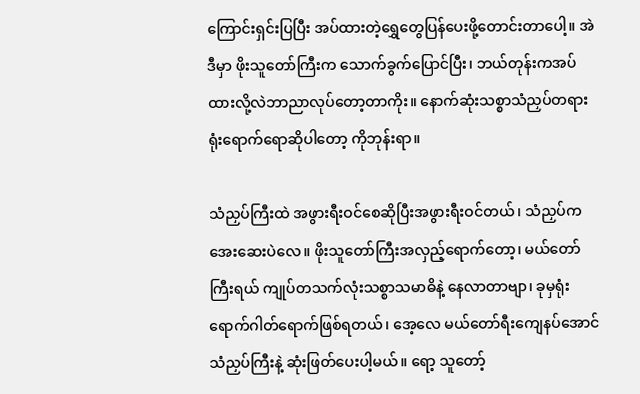ကြောင်းရှင်းပြပြီး အပ်ထားတဲ့ရွှေတွေပြန်ပေးဖို့တောင်းတာပေါ့။ အဲဒီမှာ ဖိုးသူတော်ကြီးက သောက်ခွက်ပြောင်ပြီး၊ ဘယ်တုန်းကအပ်ထားလို့လဲဘာညာလုပ်တော့တာကိုး။ နောက်ဆုံးသစ္စာသံညှပ်တရားရုံးရောက်ရောဆိုပါတော့ ကိုဘုန်းရာ။

သံညှပ်ကြီးထဲ အဖွားရီးဝင်စေဆိုပြီးအဖွားရီးဝင်တယ်၊ သံညှပ်ကအေးဆေးပဲလေ။ ဖိုးသူတော်ကြီးအလှည့်ရောက်တော့၊ မယ်တော်ကြီးရယ် ကျုပ်တသက်လုံးသစ္စာသမာဓိနဲ့ နေလာတာဗျာ၊ ခုမှရုံးရောက်ဂါတ်ရောက်ဖြစ်ရတယ်၊ အေ့လေ မယ်တော်ရီးကျေနပ်အောင်သံညှပ်ကြီးနဲ့ ဆုံးဖြတ်ပေးပါ့မယ်။ ရော့ သူတော့်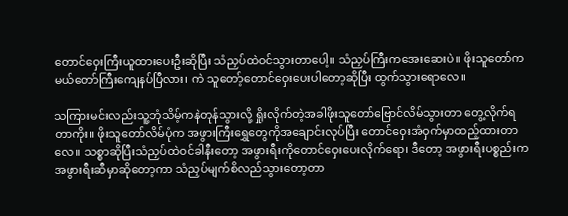တောင်ဝှေးကြီးယူထားပေးဦးဆိုပြီး သံညှပ်ထဲဝင်သွားတာပေါ့။ သံညှပ်ကြီးကအေးဆေးပဲ။ ဖိုးသူတော်က မယ်တော်ကြီးကျေနပ်ပြီလား၊ ကဲ သူတော့်တောင်ဝှေးပေးပါတော့ဆိုပြီး ထွက်သွားရောလေ။

သကြားမင်းလည်းသူ့ဘုံသိမ့်ကနဲတုန်သွားလို့ ရှိုးလိုက်တဲ့အခါဖိုးသူတော်ဗြောင်လိမ်သွားတာ တွေ့လိုက်ရတာကိုး။ ဖိုးသူတော်လိမ်ပုံက အဖွားကြီးရွှေတွေကိုအချောင်းလုပ်ပြီး တောင်ဝှေးအံဝှက်မှာထည့်ထားတာလေ။ သစ္စာဆိုပြီးသံညှပ်ထဲဝင်ခါနီးတော့ အဖွားရီးကိုတောင်ဝှေးပေးလိုက်ရော၊ ဒီတော့ အဖွားရီးပစ္စည်းကအဖွားရီးဆီမှာဆိုတော့ကာ သံညှပ်မျက်စိလည်သွားတော့တာ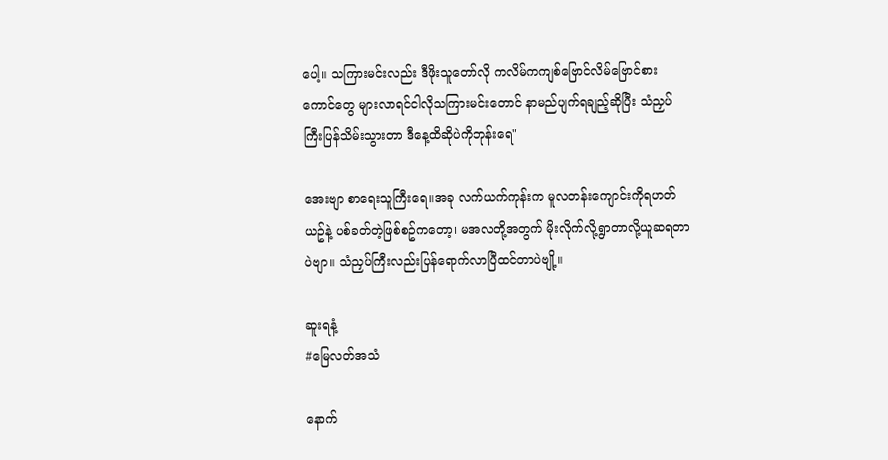ပေါ့။ သကြားမင်းလည်း ဒီဖိုးသူတော်လို ကလိမ်ကကျစ်ဗြောင်လိမ်ဗြောင်စားကောင်တွေ များလာရင်ငါလိုသကြားမင်းတောင် နာမည်ပျက်ရချည့်ဆိုပြီး သံညှပ်ကြီးပြန်သိမ်းသွားတာ ဒီနေ့ထိဆိုပဲကိုဘုန်းရေ"

အေးဗျာ စာရေးသူကြီးရေ။အခု လက်ယက်ကုန်းက မူလတန်းကျောင်းကိုရဟတ်ယဥ်နဲ့ ပစ်ခတ်တဲ့ဖြစ်စဥ်ကတော့၊ မအလတို့အတွက် မိုးလိုက်လို့ရွာတာလို့ယူဆရတာပဲဗျာ။ သံညှပ်ကြီးလည်းပြန်ရောက်လာပြီထင်တာပဲဗျို့။

ဆူးရနံ့
#မြေလတ်အသံ

နောက်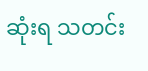ဆုံးရ သတင်း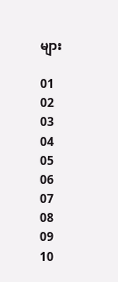များ

01
02
03
04
05
06
07
08
09
10